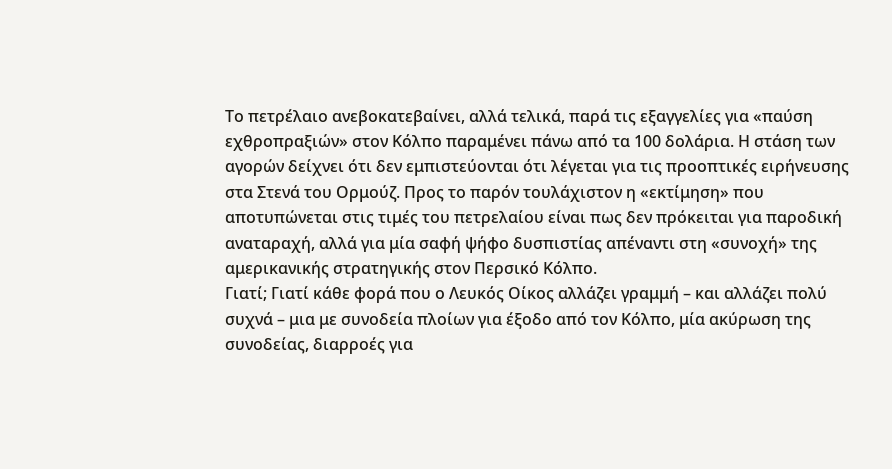Το πετρέλαιο ανεβοκατεβαίνει, αλλά τελικά, παρά τις εξαγγελίες για «παύση εχθροπραξιών» στον Κόλπο παραμένει πάνω από τα 100 δολάρια. Η στάση των αγορών δείχνει ότι δεν εμπιστεύονται ότι λέγεται για τις προοπτικές ειρήνευσης στα Στενά του Ορμούζ. Προς το παρόν τουλάχιστον η «εκτίμηση» που αποτυπώνεται στις τιμές του πετρελαίου είναι πως δεν πρόκειται για παροδική αναταραχή, αλλά για μία σαφή ψήφο δυσπιστίας απέναντι στη «συνοχή» της αμερικανικής στρατηγικής στον Περσικό Κόλπο.
Γιατί; Γιατί κάθε φορά που ο Λευκός Οίκος αλλάζει γραμμή – και αλλάζει πολύ συχνά – μια με συνοδεία πλοίων για έξοδο από τον Κόλπο, μία ακύρωση της συνοδείας, διαρροές για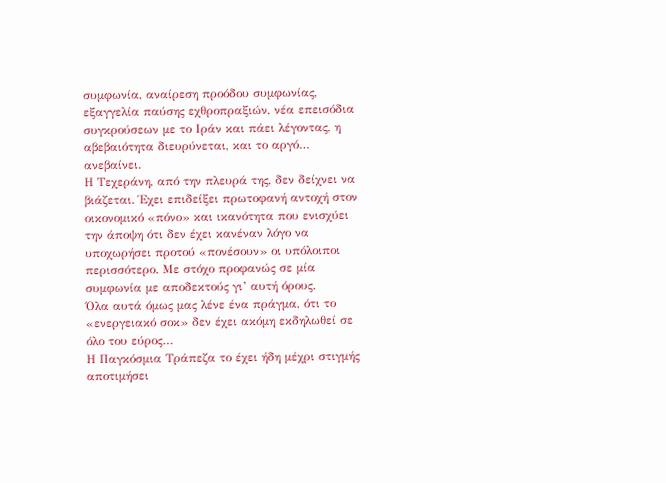συμφωνία, αναίρεση προόδου συμφωνίας, εξαγγελία παύσης εχθροπραξιών, νέα επεισόδια συγκρούσεων με το Ιράν και πάει λέγοντας, η αβεβαιότητα διευρύνεται, και το αργό… ανεβαίνει.
Η Τεχεράνη, από την πλευρά της, δεν δείχνει να βιάζεται. Έχει επιδείξει πρωτοφανή αντοχή στον οικονομικό «πόνο» και ικανότητα που ενισχύει την άποψη ότι δεν έχει κανέναν λόγο να υποχωρήσει προτού «πονέσουν» οι υπόλοιποι περισσότερο. Με στόχο προφανώς σε μία συμφωνία με αποδεκτούς γι’ αυτή όρους.
Όλα αυτά όμως μας λένε ένα πράγμα, ότι το «ενεργειακό σοκ» δεν έχει ακόμη εκδηλωθεί σε όλο του εύρος…
Η Παγκόσμια Τράπεζα το έχει ήδη μέχρι στιγμής αποτιμήσει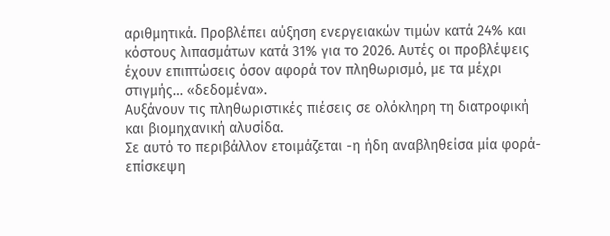αριθμητικά. Προβλέπει αύξηση ενεργειακών τιμών κατά 24% και κόστους λιπασμάτων κατά 31% για το 2026. Αυτές οι προβλέψεις έχουν επιπτώσεις όσον αφορά τον πληθωρισμό, με τα μέχρι στιγμής… «δεδομένα».
Αυξάνουν τις πληθωριστικές πιέσεις σε ολόκληρη τη διατροφική και βιομηχανική αλυσίδα.
Σε αυτό το περιβάλλον ετοιμάζεται -η ήδη αναβληθείσα μία φορά- επίσκεψη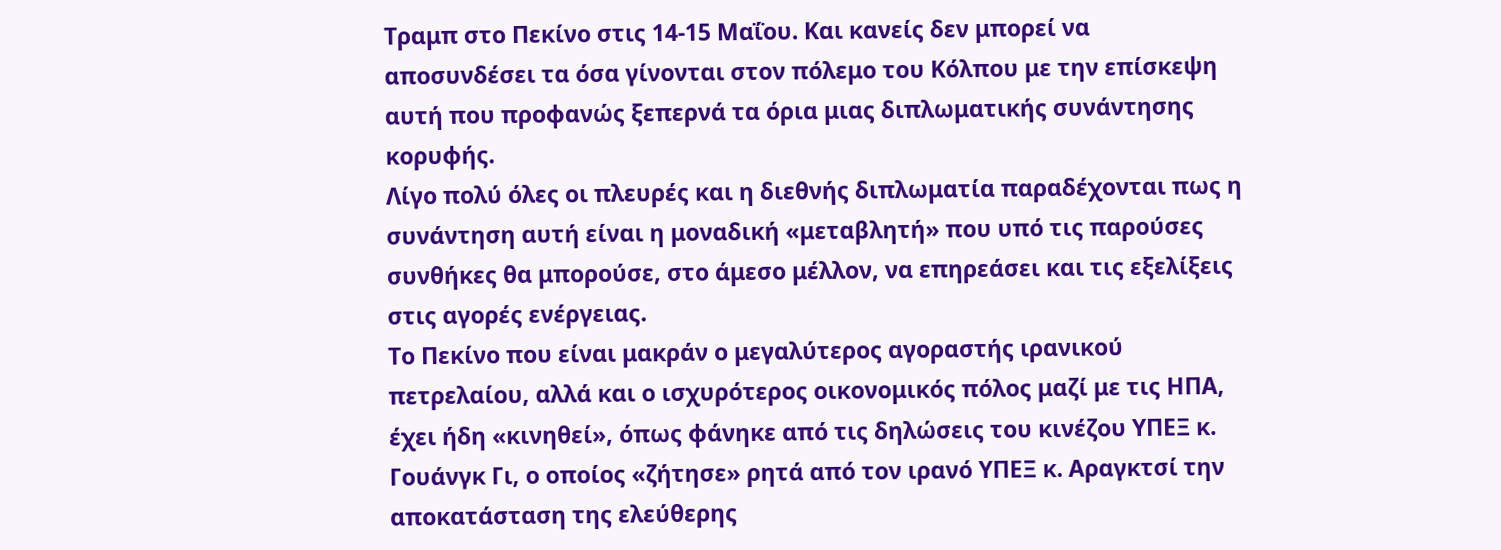Τραμπ στο Πεκίνο στις 14-15 Μαΐου. Και κανείς δεν μπορεί να αποσυνδέσει τα όσα γίνονται στον πόλεμο του Κόλπου με την επίσκεψη αυτή που προφανώς ξεπερνά τα όρια μιας διπλωματικής συνάντησης κορυφής.
Λίγο πολύ όλες οι πλευρές και η διεθνής διπλωματία παραδέχονται πως η συνάντηση αυτή είναι η μοναδική «μεταβλητή» που υπό τις παρούσες συνθήκες θα μπορούσε, στο άμεσο μέλλον, να επηρεάσει και τις εξελίξεις στις αγορές ενέργειας.
Το Πεκίνο που είναι μακράν ο μεγαλύτερος αγοραστής ιρανικού πετρελαίου, αλλά και ο ισχυρότερος οικονομικός πόλος μαζί με τις ΗΠΑ, έχει ήδη «κινηθεί», όπως φάνηκε από τις δηλώσεις του κινέζου ΥΠΕΞ κ. Γουάνγκ Γι, ο οποίος «ζήτησε» ρητά από τον ιρανό ΥΠΕΞ κ. Αραγκτσί την αποκατάσταση της ελεύθερης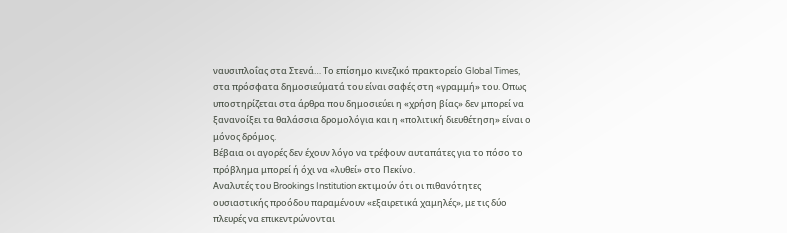ναυσιπλοΐας στα Στενά… Το επίσημο κινεζικό πρακτορείο Global Times, στα πρόσφατα δημοσιεύματά του είναι σαφές στη «γραμμή» του. Οπως υποστηρίζεται στα άρθρα που δημοσιεύει η «χρήση βίας» δεν μπορεί να ξανανοίξει τα θαλάσσια δρομολόγια και η «πολιτική διευθέτηση» είναι ο μόνος δρόμος.
Βέβαια οι αγορές δεν έχουν λόγο να τρέφουν αυταπάτες για το πόσο το πρόβλημα μπορεί ή όχι να «λυθεί» στο Πεκίνο.
Αναλυτές του Brookings Institution εκτιμούν ότι οι πιθανότητες ουσιαστικής προόδου παραμένουν «εξαιρετικά χαμηλές», με τις δύο πλευρές να επικεντρώνονται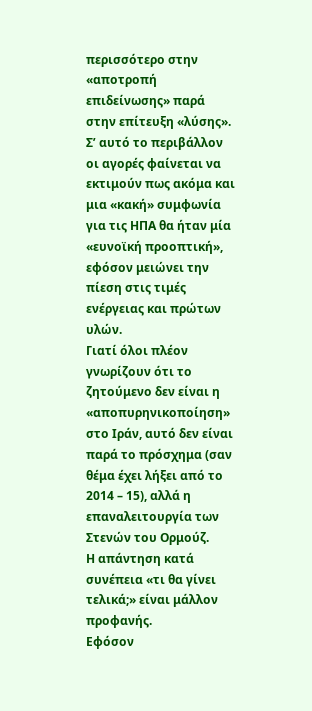περισσότερο στην «αποτροπή επιδείνωσης» παρά στην επίτευξη «λύσης».
Σ’ αυτό το περιβάλλον οι αγορές φαίνεται να εκτιμούν πως ακόμα και μια «κακή» συμφωνία για τις ΗΠΑ θα ήταν μία «ευνοϊκή προοπτική», εφόσον μειώνει την πίεση στις τιμές ενέργειας και πρώτων υλών.
Γιατί όλοι πλέον γνωρίζουν ότι το ζητούμενο δεν είναι η «αποπυρηνικοποίηση» στο Ιράν, αυτό δεν είναι παρά το πρόσχημα (σαν θέμα έχει λήξει από το 2014 – 15), αλλά η επαναλειτουργία των Στενών του Ορμούζ.
Η απάντηση κατά συνέπεια «τι θα γίνει τελικά;» είναι μάλλον προφανής.
Εφόσον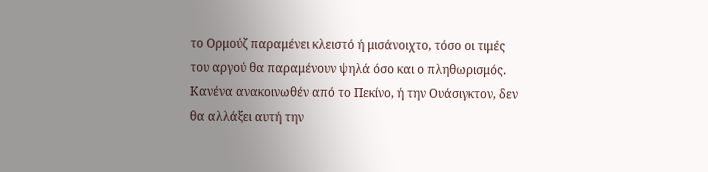το Ορμούζ παραμένει κλειστό ή μισάνοιχτο, τόσο οι τιμές του αργού θα παραμένουν ψηλά όσο και ο πληθωρισμός.
Κανένα ανακοινωθέν από το Πεκίνο, ή την Ουάσιγκτον, δεν θα αλλάξει αυτή την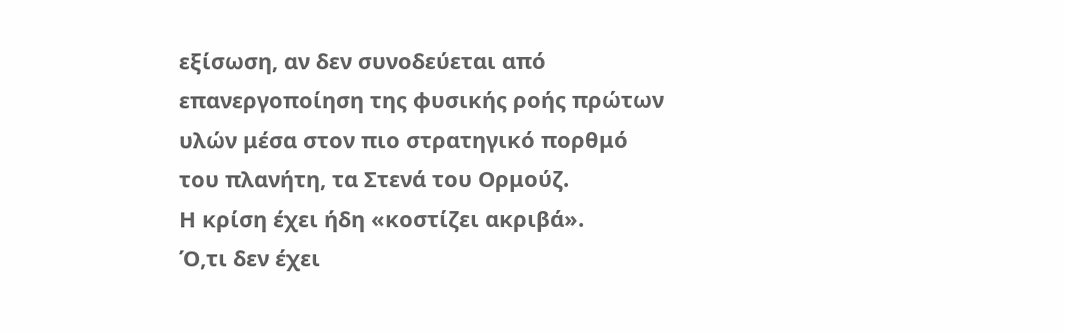εξίσωση, αν δεν συνοδεύεται από επανεργοποίηση της φυσικής ροής πρώτων υλών μέσα στον πιο στρατηγικό πορθμό του πλανήτη, τα Στενά του Ορμούζ.
Η κρίση έχει ήδη «κοστίζει ακριβά».
Ό,τι δεν έχει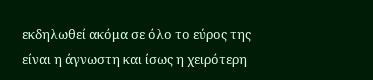εκδηλωθεί ακόμα σε όλο το εύρος της είναι η άγνωστη και ίσως η χειρότερη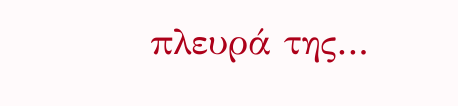πλευρά της…